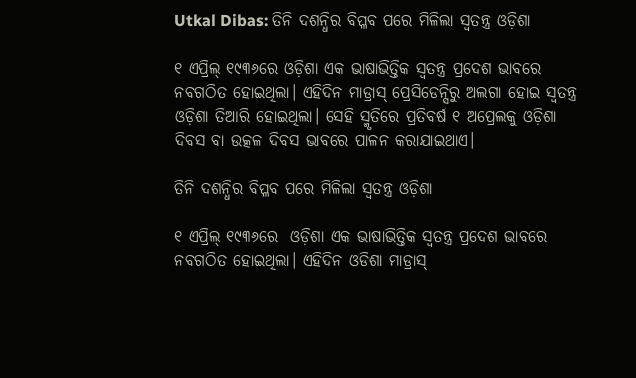Utkal Dibas: ତିନି ଦଶନ୍ଧିର ବିପ୍ଳବ ପରେ ମିଳିଲା ସ୍ୱତନ୍ତ୍ର ଓଡ଼ିଶା

୧ ଏପ୍ରିଲ୍ ୧୯୩୬ରେ ଓଡ଼ିଶା ଏକ ଭାଷାଭିତ୍ତିକ ସ୍ୱତନ୍ତ୍ର ପ୍ରଦେଶ ଭାବରେ ନବଗଠିତ ହୋଇଥିଲା। ଏହିଦିନ ମାଡ୍ରାସ୍ ପ୍ରେସିଡେନ୍ସିରୁ ଅଲଗା ହୋଇ ସ୍ୱତନ୍ତ୍ର ଓଡ଼ିଶା ତିଆରି ହୋଇଥିଲା। ସେହି ସ୍ମୃତିରେ ପ୍ରତିବର୍ଷ ୧ ଅପ୍ରେଲକୁ ଓଡ଼ିଶା ଦିବସ ବା ଉତ୍କଳ ଦିବସ ଭାବରେ ପାଳନ କରାଯାଇଥାଏ।

ତିନି ଦଶନ୍ଧିର ବିପ୍ଳବ ପରେ ମିଳିଲା ସ୍ୱତନ୍ତ୍ର ଓଡ଼ିଶା

୧ ଏପ୍ରିଲ୍ ୧୯୩୬ରେ  ଓଡ଼ିଶା ଏକ ଭାଷାଭିତ୍ତିକ ସ୍ୱତନ୍ତ୍ର ପ୍ରଦେଶ ଭାବରେ ନବଗଠିତ ହୋଇଥିଲା। ଏହିଦିନ ଓଡିଶା ମାଡ୍ରାସ୍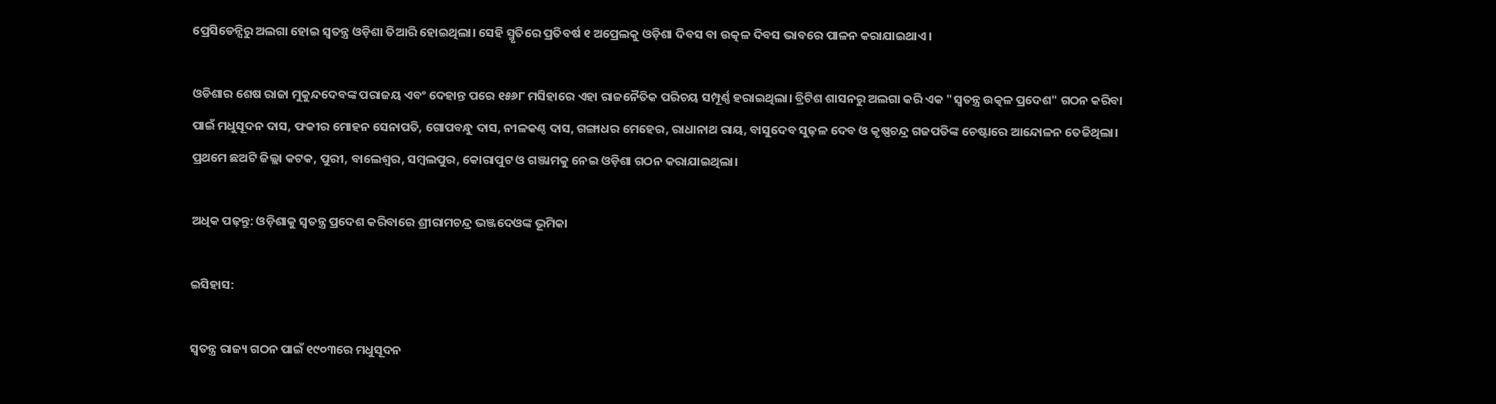ପ୍ରେସିଡେନ୍ସିରୁ ଅଲଗା ହୋଇ ସ୍ୱତନ୍ତ୍ର ଓଡ଼ିଶା ତିଆରି ହୋଇଥିଲା। ସେହି ସ୍ମୃତିରେ ପ୍ରତିବର୍ଷ ୧ ଅପ୍ରେଲକୁ ଓଡ଼ିଶା ଦିବସ ବା ଉତ୍କଳ ଦିବସ ଭାବରେ ପାଳନ କରାଯାଇଥାଏ।

ଓଡିଶାର ଶେଷ ରାଜା ମୁକୁନ୍ଦଦେବଙ୍କ ପରାଜୟ ଏବଂ ଦେହାନ୍ତ ପରେ ୧୫୬୮ ମସିହାରେ ଏହା ରାଜନୈତିକ ପରିଚୟ ସମ୍ପୂର୍ଣ୍ଣ ହରାଇଥିଲା। ବ୍ରିଟିଶ ଶାସନରୁ ଅଲଗା କରି ଏକ "ସ୍ୱତନ୍ତ୍ର ଉତ୍କଳ ପ୍ରଦେଶ" ଗଠନ କରିବା ପାଇଁ ମଧୁସୂଦନ ଦାସ, ଫକୀର ମୋହନ ସେନାପତି, ଗୋପବନ୍ଧୁ ଦାସ, ନୀଳକଣ୍ଠ ଦାସ, ଗଙ୍ଗାଧର ମେହେର, ରାଧାନାଥ ରାୟ, ବାସୁଦେବ ସୁଢ଼ଳ ଦେବ ଓ କୃଷ୍ଣଚନ୍ଦ୍ର ଗଜପତିଙ୍କ ଚେଷ୍ଟାରେ ଆନ୍ଦୋଳନ ତେଜିଥିଲା। ପ୍ରଥମେ ଛଅଟି ଜିଲ୍ଲା କଟକ, ପୁରୀ, ବାଲେଶ୍ୱର, ସମ୍ବଲପୁର, କୋରାପୁଟ ଓ ଗଞ୍ଜାମକୁ ନେଇ ଓଡ଼ିଶା ଗଠନ କରାଯାଇଥିଲା।

ଅଧିକ ପଢ଼ନ୍ତୁ: ଓଡ଼ିଶାକୁ ସ୍ୱତନ୍ତ୍ର ପ୍ରଦେଶ କରିବାରେ ଶ୍ରୀରାମଚନ୍ଦ୍ର ଭଞ୍ଜଦେଓଙ୍କ ଭୂମିକା

ଇସିହାସ:

ସ୍ୱତନ୍ତ୍ର ରାଜ୍ୟ ଗଠନ ପାଇଁ ୧୯୦୩ରେ ମଧୁସୂଦନ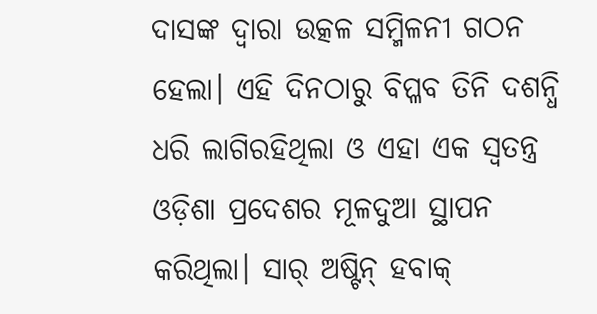ଦାସଙ୍କ ଦ୍ୱାରା ଉତ୍କଳ ସମ୍ମିଳନୀ ଗଠନ ହେଲା। ଏହି ଦିନଠାରୁ ବିପ୍ଳବ ତିନି ଦଶନ୍ଧି ଧରି ଲାଗିରହିଥିଲା ଓ ଏହା ଏକ ସ୍ୱତନ୍ତ୍ର ଓଡ଼ିଶା ପ୍ରଦେଶର ମୂଳଦୁଆ ସ୍ଥାପନ କରିଥିଲା। ସାର୍‌ ଅଷ୍ଟିନ୍‌ ହବାକ୍‌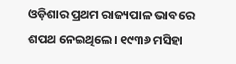ଓଡ଼ିଶାର ପ୍ରଥମ ରାଜ୍ୟପାଳ ଭାବରେ ଶପଥ ନେଇଥିଲେ। ୧୯୩୬ ମସିହା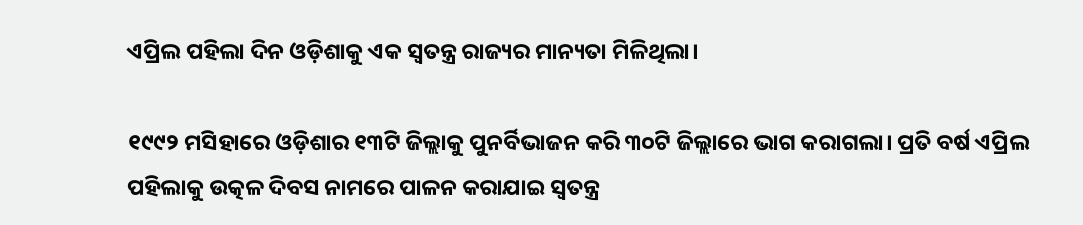ଏପ୍ରିଲ ପହିଲା ଦିନ ଓଡ଼ିଶାକୁ ଏକ ସ୍ୱତନ୍ତ୍ର ରାଜ୍ୟର ମାନ୍ୟତା ମିଳିଥିଲା।

୧୯୯୨ ମସିହାରେ ଓଡ଼ିଶାର ୧୩ଟି ଜିଲ୍ଲାକୁ ପୁନର୍ବିଭାଜନ କରି ୩୦ଟି ଜିଲ୍ଲାରେ ଭାଗ କରାଗଲା। ପ୍ରତି ବର୍ଷ ଏପ୍ରିଲ ପହିଲାକୁ ଉତ୍କଳ ଦିବସ ନାମରେ ପାଳନ କରାଯାଇ ସ୍ୱତନ୍ତ୍ର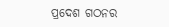ପ୍ରଦେଶ ଗଠନର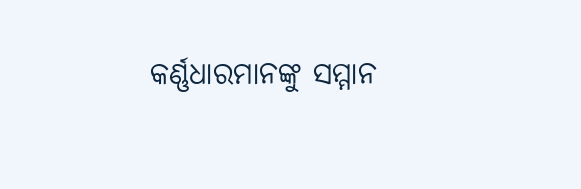କର୍ଣ୍ଣଧାରମାନଙ୍କୁ ସମ୍ମାନ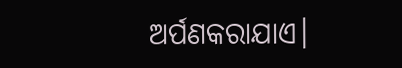ଅର୍ପଣକରାଯାଏ।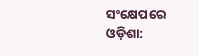ସଂକ୍ଷେପରେ ଓଡ଼ିଶା: